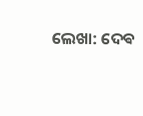ଲେଖା: ଦେଵ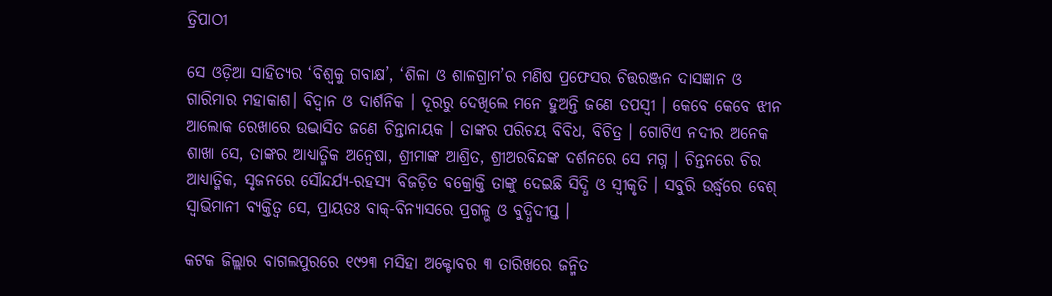ତ୍ରିପାଠୀ

ସେ ଓଡ଼ିଆ ସାହିତ୍ୟର ‘ବିଶ୍ୱକୁ ଗବାକ୍ଷ’, ‘ଶିଳା ଓ ଶାଳଗ୍ରାମ’ର ମଣିଷ ପ୍ରଫେସର ଚିତ୍ତରଞ୍ଜନ ଦାସଜ୍ଞାନ ଓ ଗାରିମାର ମହାକାଶ। ବିଦ୍ୱାନ ଓ ଦାର୍ଶନିକ । ଦୂରରୁ ଦେଖିଲେ ମନେ ହୁଅନ୍ତି ଜଣେ ତପସ୍ୱୀ । କେବେ କେବେ ଝୀନ ଆଲୋକ ରେଖାରେ ଉଦ୍ଭାସିତ ଜଣେ ଚିନ୍ତାନାୟକ । ତାଙ୍କର ପରିଚୟ ବିବିଧ, ବିଚିତ୍ର । ଗୋଟିଏ ନଦୀର ଅନେକ ଶାଖା ସେ, ତାଙ୍କର ଆଧ୍ୟାତ୍ମିକ ଅନ୍ୱେଷା, ଶ୍ରୀମାଙ୍କ ଆଶ୍ରିତ, ଶ୍ରୀଅରବିନ୍ଦଙ୍କ ଦର୍ଶନରେ ସେ ମଗ୍ନ । ଚିନ୍ତନରେ ଚିର ଆଧ୍ୟାତ୍ମିକ, ସୃଜନରେ ସୌନ୍ଦର୍ଯ୍ୟ-ରହସ୍ୟ ବିଜଡ଼ିତ ବକ୍ରୋକ୍ତି ତାଙ୍କୁ ଦେଇଛି ସିଦ୍ଧି ଓ ସ୍ବୀକୃତି । ସବୁରି ଉର୍ଦ୍ଧ୍ବରେ ବେଶ୍ ସ୍ବାଭିମାନୀ ବ୍ୟକ୍ତିତ୍ଵ ସେ, ପ୍ରାୟତଃ ବାକ୍-ବିନ୍ୟାସରେ ପ୍ରଗଳ୍ଭ ଓ ବୁଦ୍ଧିଦୀପ୍ତ ।

କଟକ ଜିଲ୍ଲାର ବାଗଲପୁରରେ ୧୯୨୩ ମସିହା ଅକ୍ଟୋବର ୩ ତାରିଖରେ ଜନ୍ମିତ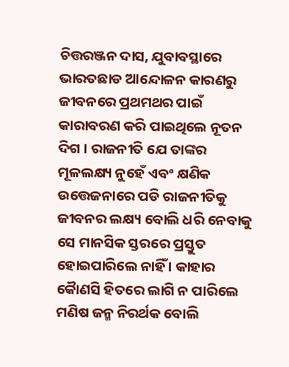ଚିତ୍ତରଞ୍ଜନ ଦାସ, ଯୁବାବସ୍ଥାରେ ଭାରତଛାଡ ଆନ୍ଦୋଳନ କାରଣରୁ ଜୀବନରେ ପ୍ରଥମଥର ପାଇଁ କାରାବରଣ କରି ପାଇଥିଲେ ନୂତନ ଦିଗ । ରାଜନୀତି ଯେ ତାଙ୍କର ମୂଳଲକ୍ଷ୍ୟ ନୁହେଁ ଏବଂ କ୍ଷଣିକ ଉତ୍ତେଜନାରେ ପଡି ରାଜନୀତିକୁ ଜୀବନର ଲକ୍ଷ୍ୟ ବୋଲି ଧରି ନେବାକୁ ସେ ମାନସିକ ସ୍ତରରେ ପ୍ରସ୍ତୁତ ହୋଇପାରିଲେ ନାହିଁ । କାହାର କୈାଣସି ହିତରେ ଲାଗି ନ ପାରିଲେ ମଣିଷ ଜନ୍ମ ନିରର୍ଥକ ବୋଲି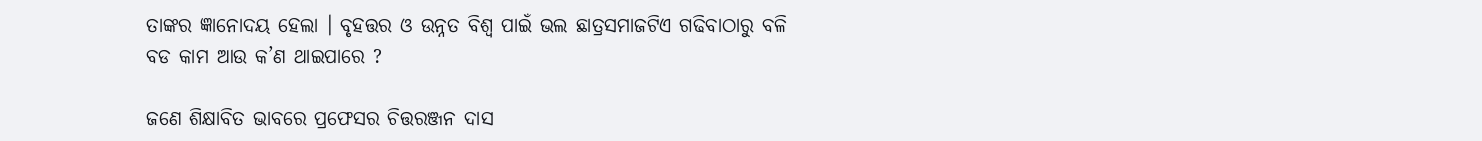ତାଙ୍କର ଜ୍ଞାନୋଦୟ ହେଲା । ବୃହତ୍ତର ଓ ଉନ୍ନତ ବିଶ୍ୱ ପାଇଁ ଭଲ ଛାତ୍ରସମାଜଟିଏ ଗଢିବାଠାରୁ ବଳି ବଡ କାମ ଆଉ କ’ଣ ଥାଇପାରେ ?

ଜଣେ ଶିକ୍ଷାବିତ ଭାବରେ ପ୍ରଫେସର ଚିତ୍ତରଞ୍ଜନ ଦାସ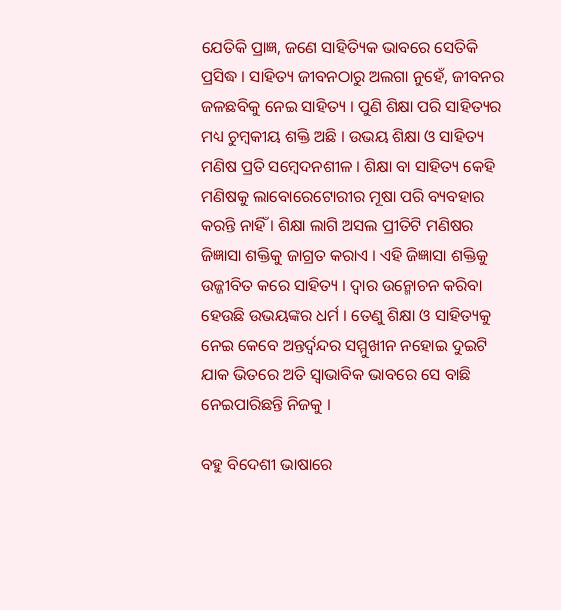ଯେତିକି ପ୍ରାଜ୍ଞ, ଜଣେ ସାହିତ୍ୟିକ ଭାବରେ ସେତିକି ପ୍ରସିଦ୍ଧ । ସାହିତ୍ୟ ଜୀବନଠାରୁ ଅଲଗା ନୁହେଁ, ଜୀବନର ଜଳଛବିକୁ ନେଇ ସାହିତ୍ୟ । ପୁଣି ଶିକ୍ଷା ପରି ସାହିତ୍ୟର ମଧ୍ୟ ଚୁମ୍ବକୀୟ ଶକ୍ତି ଅଛି । ଉଭୟ ଶିକ୍ଷା ଓ ସାହିତ୍ୟ ମଣିଷ ପ୍ରତି ସମ୍ବେଦନଶୀଳ । ଶିକ୍ଷା ବା ସାହିତ୍ୟ କେହି ମଣିଷକୁ ଲାବୋରେଟୋରୀର ମୂଷା ପରି ବ୍ୟବହାର କରନ୍ତି ନାହିଁ । ଶିକ୍ଷା ଲାଗି ଅସଲ ପ୍ରୀତିଟି ମଣିଷର ଜିଜ୍ଞାସା ଶକ୍ତିକୁ ଜାଗ୍ରତ କରାଏ । ଏହି ଜିଜ୍ଞାସା ଶକ୍ତିକୁ ଉଜ୍ଜୀବିତ କରେ ସାହିତ୍ୟ । ଦ୍ଵାର ଉନ୍ମୋଚନ କରିବା ହେଉଛି ଉଭୟଙ୍କର ଧର୍ମ । ତେଣୁ ଶିକ୍ଷା ଓ ସାହିତ୍ୟକୁ ନେଇ କେବେ ଅନ୍ତର୍ଦ୍ୱନ୍ଦର ସମ୍ମୁଖୀନ ନହୋଇ ଦୁଇଟି ଯାକ ଭିତରେ ଅତି ସ୍ଵାଭାବିକ ଭାବରେ ସେ ବାଛି ନେଇପାରିଛନ୍ତି ନିଜକୁ ।

ବହୁ ବିଦେଶୀ ଭାଷାରେ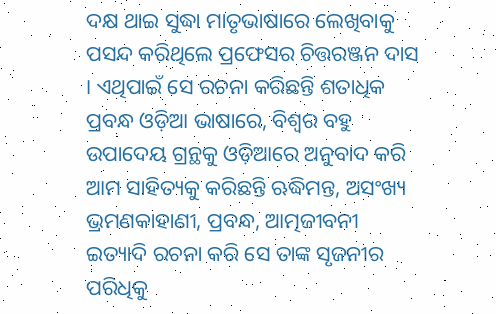ଦକ୍ଷ ଥାଇ ସୁଦ୍ଧା ମାତୃଭାଷାରେ ଲେଖିବାକୁ ପସନ୍ଦ କରିଥିଲେ ପ୍ରଫେସର ଚିତ୍ତରଞ୍ଜନ ଦାସ । ଏଥିପାଇଁ ସେ ରଚନା କରିଛନ୍ତି ଶତାଧିକ ପ୍ରବନ୍ଧ ଓଡ଼ିଆ ଭାଷାରେ, ବିଶ୍ୱର ବହୁ ଉପାଦେୟ ଗ୍ରନ୍ଥକୁ ଓଡ଼ିଆରେ ଅନୁବାଦ କରି ଆମ ସାହିତ୍ୟକୁ କରିଛନ୍ତି ଋଦ୍ଧିମନ୍ତ, ଅସଂଖ୍ୟ ଭ୍ରମଣକାହାଣୀ, ପ୍ରବନ୍ଧ, ଆତ୍ମଜୀବନୀ ଇତ୍ୟାଦି ରଚନା କରି ସେ ତାଙ୍କ ସୃଜନୀର ପରିଧିକୁ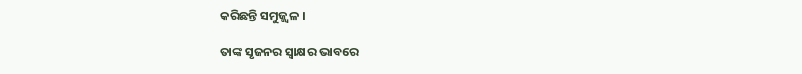କରିଛନ୍ତି ସମୁଜ୍ଜ୍ୱଳ ।

ତାଙ୍କ ସୃଜନର ସ୍ବାକ୍ଷର ଭାବରେ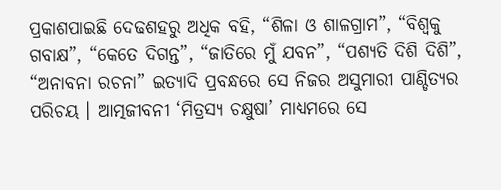ପ୍ରକାଶପାଇଛି ଦେଢଶହରୁ ଅଧିକ ବହି, “ଶିଳା ଓ ଶାଳଗ୍ରାମ”, “ବିଶ୍ୱକୁ ଗବାକ୍ଷ”, “କେତେ ଦିଗନ୍ତ”, “ଜାତିରେ ମୁଁ ଯବନ”, “ପଶ୍ୟତି ଦିଶି ଦିଶି”, “ଅନାବନା ରଚନା” ଇତ୍ୟାଦି ପ୍ରବନ୍ଧରେ ସେ ନିଜର ଅସୁମାରୀ ପାଣ୍ଡିତ୍ୟର ପରିଚୟ । ଆତ୍ମଜୀବନୀ ‘ମିତ୍ରସ୍ୟ ଚକ୍ଷୁଷା’ ମାଧ୍ୟମରେ ସେ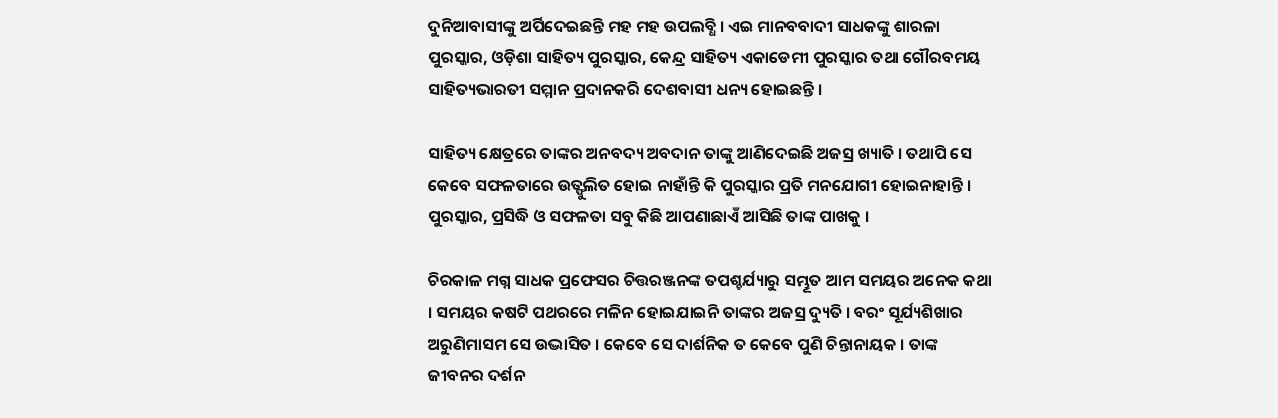ଦୁନିଆବାସୀଙ୍କୁ ଅର୍ପିଦେଇଛନ୍ତି ମହ ମହ ଉପଲବ୍ଧି । ଏଇ ମାନବବାଦୀ ସାଧକଙ୍କୁ ଶାରଳା ପୁରସ୍କାର, ଓଡ଼ିଶା ସାହିତ୍ୟ ପୁରସ୍କାର, କେନ୍ଦ୍ର ସାହିତ୍ୟ ଏକାଡେମୀ ପୁରସ୍କାର ତଥା ଗୌରବମୟ ସାହିତ୍ୟଭାରତୀ ସମ୍ମାନ ପ୍ରଦାନକରି ଦେଶବାସୀ ଧନ୍ୟ ହୋଇଛନ୍ତି ।

ସାହିତ୍ୟ କ୍ଷେତ୍ରରେ ତାଙ୍କର ଅନବଦ୍ୟ ଅବଦାନ ତାଙ୍କୁ ଆଣିଦେଇଛି ଅଜସ୍ର ଖ୍ୟାତି । ତଥାପି ସେ କେବେ ସଫଳତାରେ ଉତ୍ଫୁଲିତ ହୋଇ ନାହାଁନ୍ତି କି ପୁରସ୍କାର ପ୍ରତି ମନଯୋଗୀ ହୋଇନାହାନ୍ତି । ପୁରସ୍କାର, ପ୍ରସିଦ୍ଧି ଓ ସଫଳତା ସବୁ କିଛି ଆପଣାଛାଏଁ ଆସିଛି ତାଙ୍କ ପାଖକୁ ।

ଚିରକାଳ ମଗ୍ନ ସାଧକ ପ୍ରଫେସର ଚିତ୍ତରଞ୍ଜନଙ୍କ ତପଶ୍ଚର୍ଯ୍ୟାରୁ ସମ୍ଭୂତ ଆମ ସମୟର ଅନେକ କଥା । ସମୟର କଷଟି ପଥରରେ ମଳିନ ହୋଇଯାଇନି ତାଙ୍କର ଅଜସ୍ର ଦ୍ୟୁତି । ବରଂ ସୂର୍ଯ୍ୟଶିଖାର ଅରୁଣିମାସମ ସେ ଉଦ୍ଭାସିତ । କେବେ ସେ ଦାର୍ଶନିକ ତ କେବେ ପୁଣି ଚିନ୍ତାନାୟକ । ତାଙ୍କ ଜୀବନର ଦର୍ଶନ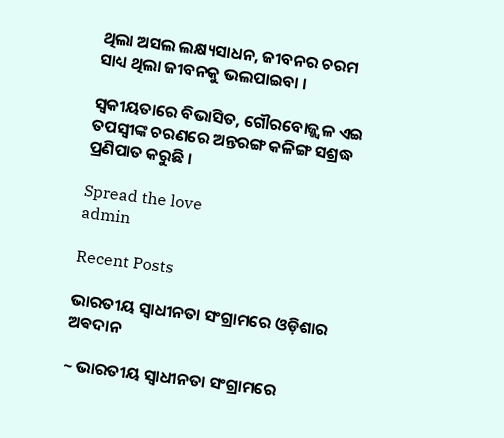ଥିଲା ଅସଲ ଲକ୍ଷ୍ୟସାଧନ, ଜୀବନର ଚରମ ସାଧ୍ୟ ଥିଲା ଜୀବନକୁ ଭଲପାଇବା ।

ସ୍ବକୀୟତାରେ ବିଭାସିତ, ଗୌରବୋଜ୍ଜ୍ୱଳ ଏଇ ତପସ୍ୱୀଙ୍କ ଚରଣରେ ଅନ୍ତରଙ୍ଗ କଳିଙ୍ଗ ସଶ୍ରଦ୍ଧ ପ୍ରଣିପାତ କରୁଛି ।

Spread the love
admin

Recent Posts

ଭାରତୀୟ ସ୍ୱାଧୀନତା ସଂଗ୍ରାମରେ ଓଡ଼ିଶାର ଅଵଦାନ

~ ଭାରତୀୟ ସ୍ୱାଧୀନତା ସଂଗ୍ରାମରେ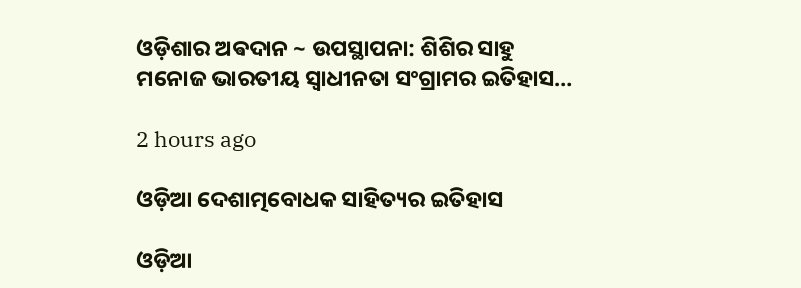ଓଡ଼ିଶାର ଅଵଦାନ ~ ଉପସ୍ଥାପନା: ଶିଶିର ସାହୁ ମନୋଜ ଭାରତୀୟ ସ୍ଵାଧୀନତା ସଂଗ୍ରାମର ଇତିହାସ…

2 hours ago

ଓଡ଼ିଆ ଦେଶାତ୍ମବୋଧକ ସାହିତ୍ୟର ଇତିହାସ

ଓଡ଼ିଆ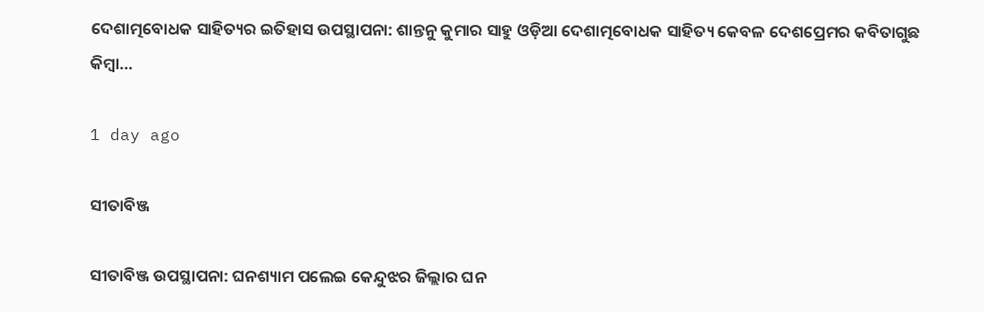ଦେଶାତ୍ମବୋଧକ ସାହିତ୍ୟର ଇତିହାସ ଉପସ୍ଥାପନା: ଶାନ୍ତନୁ କୁମାର ସାହୁ ଓଡ଼ିଆ ଦେଶାତ୍ମବୋଧକ ସାହିତ୍ୟ କେବଳ ଦେଶପ୍ରେମର କବିତାଗୁଛ କିମ୍ବା…

1 day ago

ସୀତାବିଞ୍ଜ

ସୀତାବିଞ୍ଜ ଉପସ୍ଥାପନା: ଘନଶ୍ୟାମ ପଲେଇ କେନ୍ଦୁଝର ଜିଲ୍ଲାର ଘନ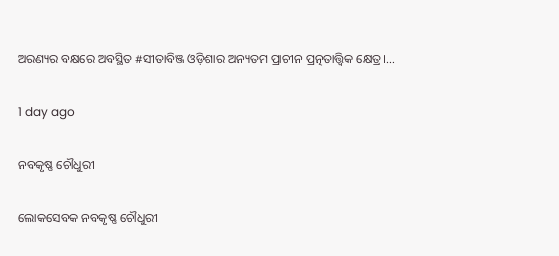ଅରଣ୍ୟର ବକ୍ଷରେ ଅବସ୍ଥିତ #ସୀତାବିଞ୍ଜ ଓଡ଼ିଶାର ଅନ୍ୟତମ ପ୍ରାଚୀନ ପ୍ରତ୍ନତାତ୍ତ୍ୱିକ କ୍ଷେତ୍ର।…

1 day ago

ନବକୃଷ୍ଣ ଚୌଧୁରୀ

ଲୋକସେବକ ନବକୃଷ୍ଣ ଚୌଧୁରୀ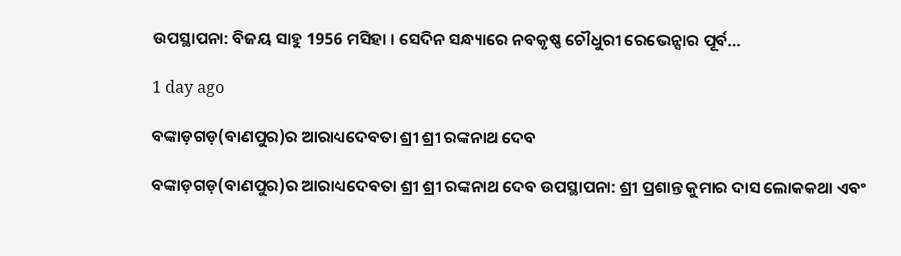ଉପସ୍ଥାପନା: ବିଜୟ ସାହୁ 1956 ମସିହା । ସେଦିନ ସନ୍ଧ୍ୟାରେ ନବକୃଷ୍ଣ ଚୌଧୁରୀ ରେଭେନ୍ସାର ପୂର୍ବ…

1 day ago

ବଙ୍କାଡ଼ଗଡ଼(ବାଣପୁର)ର ଆରାଧ୍ୟଦେବତା ଶ୍ରୀ ଶ୍ରୀ ରଙ୍କନାଥ ଦେବ

ବଙ୍କାଡ଼ଗଡ଼(ବାଣପୁର)ର ଆରାଧ୍ୟଦେବତା ଶ୍ରୀ ଶ୍ରୀ ରଙ୍କନାଥ ଦେବ ଉପସ୍ଥାପନା: ଶ୍ରୀ ପ୍ରଶାନ୍ତ କୁମାର ଦାସ ଲୋକକଥା ଏବଂ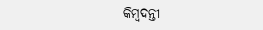କିମ୍ବଦନ୍ତୀ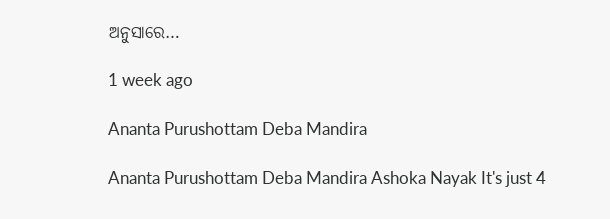ଅନୁସାରେ…

1 week ago

Ananta Purushottam Deba Mandira

Ananta Purushottam Deba Mandira Ashoka Nayak It's just 4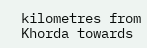kilometres from Khorda towards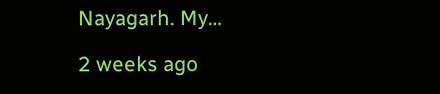Nayagarh. My…

2 weeks ago